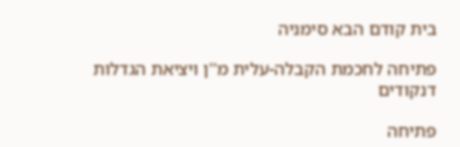בית קודם הבא סימניה

פתיחה לחכמת הקבלה-עלית מ''ן ויציאת הגדלות דנקודים

פתיחה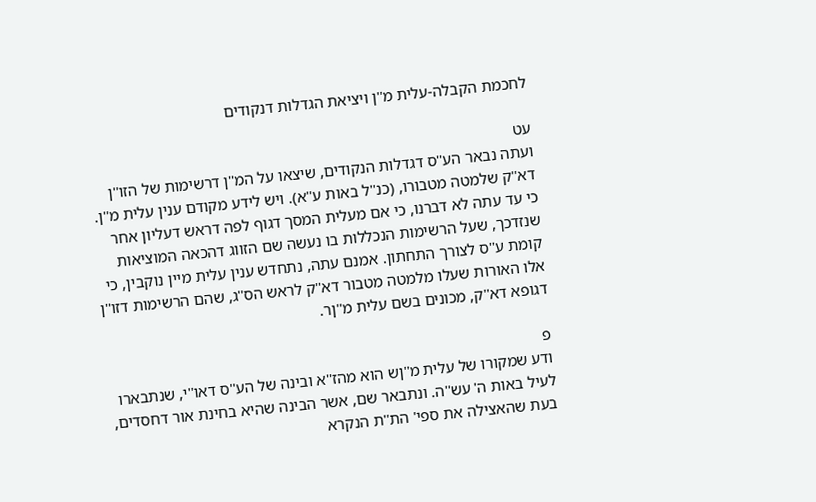לחכמת הקבלה-עלית מ''ן ויציאת הגדלות דנקודים

עט
ועתה נבאר הע''ס דגדלות הנקודים, שיצאו על המ''ן דרשימות של הזו''ן דא''ק שלמטה מטבורו, (כנ''ל באות ע''א). ויש לידע מקודם ענין עלית מ''ן. כי עד עתה לא דברנו, כי אם מעלית המסך דגוף לפה דראש דעליון אחר שנזדכך, שעל הרשימות הנכללות בו נעשה שם הזווג דהכאה המוציאות קומת ע''ס לצורך התחתון. אמנם עתה, נתחדש ענין עלית מיין נוקבין, כי אלו האורות שעלו מלמטה מטבור דא''ק לראש הס''ג, שהם הרשימות דזו''ן דגופא דא''ק, מכונים בשם עלית מ''ןר.

פ
ודע שמקורו של עלית מ''ןש הוא מהז''א ובינה של הע''ס דאו''י, שנתבארו לעיל באות ה' עש''ה. ונתבאר שם, אשר הבינה שהיא בחינת אור דחסדים, בעת שהאצילה את ספי' הת''ת הנקרא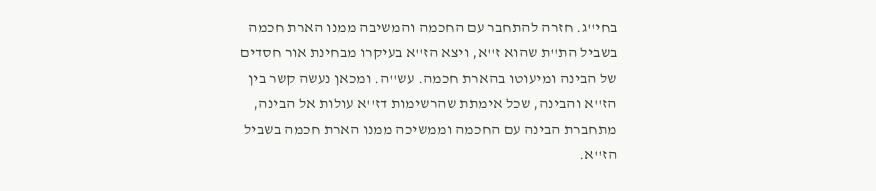בחי''ג. חזרה להתחבר עם החכמה והמשיבה ממנו הארת חכמה בשביל הת''ת שהוא ז''א, ויצא הז''א בעיקרו מבחינת אור חסדים של הבינה ומיעוטו בהארת חכמה. עש''ה. ומכאן נעשה קשר בין הז''א והבינה, שכל אימתת שהרשימות דז''א עולות אל הבינה, מתחברת הבינה עם החכמה וממשיכה ממנו הארת חכמה בשביל הז''א.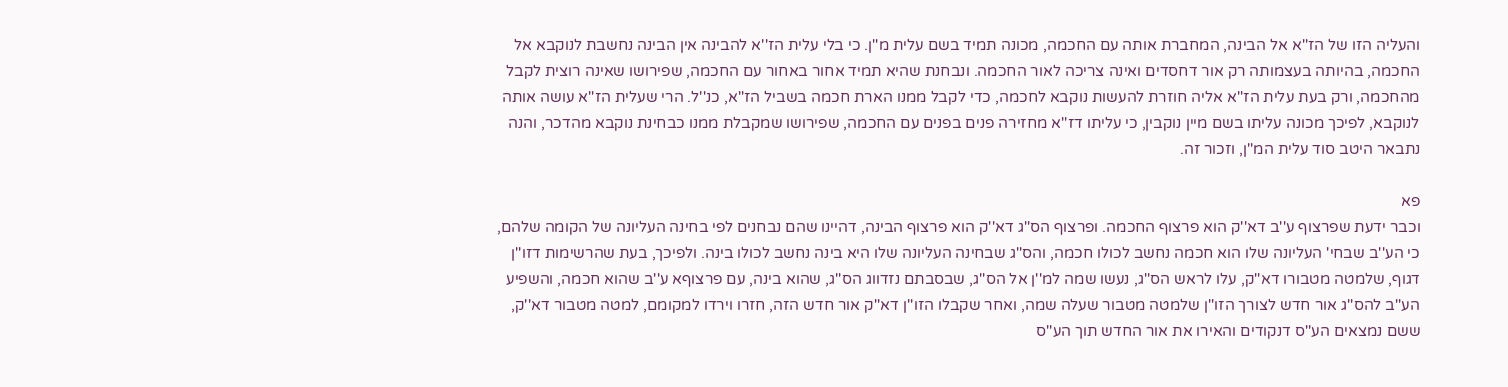והעליה הזו של הז''א אל הבינה, המחברת אותה עם החכמה, מכונה תמיד בשם עלית מ''ן. כי בלי עלית הז''א להבינה אין הבינה נחשבת לנוקבא אל החכמה, בהיותה בעצמותה רק אור דחסדים ואינה צריכה לאור החכמה. ונבחנת שהיא תמיד אחור באחור עם החכמה, שפירושו שאינה רוצית לקבל מהחכמה, ורק בעת עלית הז''א אליה חוזרת להעשות נוקבא לחכמה, כדי לקבל ממנו הארת חכמה בשביל הז''א, כנ''ל. הרי שעלית הז''א עושה אותה לנוקבא, לפיכך מכונה עליתו בשם מיין נוקבין, כי עליתו דז''א מחזירה פנים בפנים עם החכמה, שפירושו שמקבלת ממנו כבחינת נוקבא מהדכר, והנה נתבאר היטב סוד עלית המ''ן, וזכור זה.

פא
וכבר ידעת שפרצוף ע''ב דא''ק הוא פרצוף החכמה. ופרצוף הס''ג דא''ק הוא פרצוף הבינה, דהיינו שהם נבחנים לפי בחינה העליונה של הקומה שלהם, כי הע''ב שבחי' העליונה שלו הוא חכמה נחשב לכולו חכמה, והס''ג שבחינה העליונה שלו היא בינה נחשב לכולו בינה. ולפיכך, בעת שהרשימות דזו''ן דגוף, שלמטה מטבורו דא''ק, עלו לראש הס''ג, נעשו שמה למ''ן אל הס''ג, שבסבתם נזדווג הס''ג, שהוא בינה, עם פרצוףא ע''ב שהוא חכמה, והשפיע הע''ב להס''ג אור חדש לצורך הזו''ן שלמטה מטבור שעלה שמה, ואחר שקבלו הזו''ן דא''ק אור חדש הזה, חזרו וירדו למקומם, למטה מטבור דא''ק, ששם נמצאים הע''ס דנקודים והאירו את אור החדש תוך הע''ס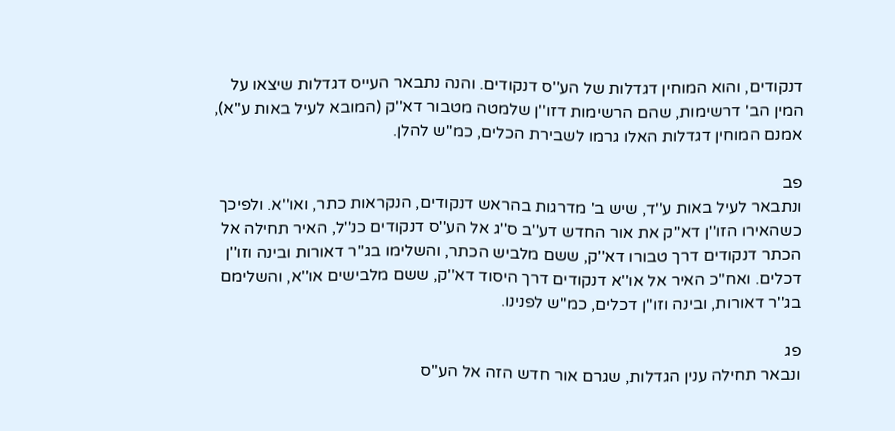דנקודים, והוא המוחין דגדלות של הע''ס דנקודים. והנה נתבאר העייס דגדלות שיצאו על המין הב' דרשימות, שהם הרשימות דזו''ן שלמטה מטבור דא''ק (המובא לעיל באות ע''א), אמנם המוחין דגדלות האלו גרמו לשבירת הכלים, כמ''ש להלן.

פב
ונתבאר לעיל באות ע''ד, שיש ב' מדרגות בהראש דנקודים, הנקראות כתר, ואו''א. ולפיכך כשהאירו הזו''ן דא''ק את אור החדש דע''ב ס''ג אל הע''ס דנקודים כנ''ל, האיר תחילה אל הכתר דנקודים דרך טבורו דא''ק, ששם מלביש הכתר, והשלימו בג''ר דאורות ובינה וזו''ן דכלים. ואח''כ האיר אל או''א דנקודים דרך היסוד דא''ק, ששם מלבישים או''א, והשלימם בג''ר דאורות, ובינה וזו''ן דכלים, כמ''ש לפנינו.

פג
ונבאר תחילה ענין הגדלות, שגרם אור חדש הזה אל הע''ס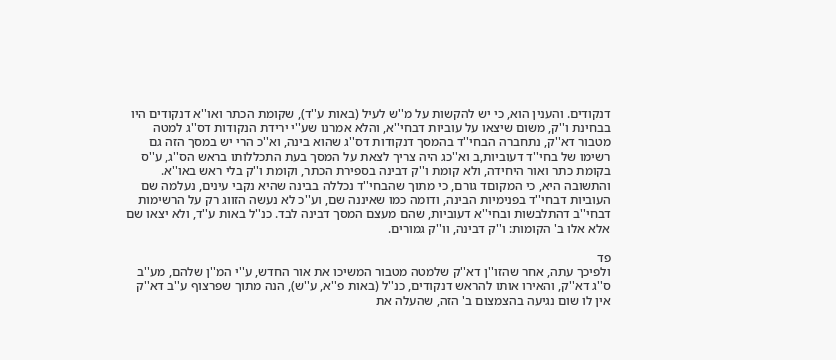דנקודים. והענין הוא, כי יש להקשות על מ''ש לעיל (באות ע''ד), שקומת הכתר ואו''א דנקודים היו בבחינת ו''ק, משום שיצאו על עוביות דבחי''א, והלא אמרנו שע''י ירידת הנקודות דס''ג למטה מטבור דא''ק, נתחברה הבחי''ד בהמסך דנקודות דס''ג שהוא בינה, וא''כ הרי יש במסך הזה גם רשימו של בחי''ד דעוביות,ב וא''כג היה צריך לצאת על המסך בעת התכללותו בראש הס''ג, ע''ס בקומת כתר ואור היחידה, ולא קומת ו''ק דבינה בספירת הכתר, וקומת ו''ק בלי ראש באו''א. והתשובה היא, כי המקוםד גורם, כי מתוך שהבחי''ד נכללה בבינה שהיא נקבי עינים, נעלמה שם העוביות דבחי''ד בפנימיות הבינה, ודומה כמו שאיננה שם, וע''כ לא נעשה הזווג רק על הרשימות דבחי''ב דהתלבשות ובחי''א דעוביות, שהם מעצם המסך דבינה לבד. כנ''ל באות ע''ד, ולא יצאו שם אלא אלו ב' הקומות: ו''ק דבינה, וו''ק גמורים.

פד
ולפיכך עתה, אחר שהזו''ן דא''ק שלמטה מטבור המשיכו את אור החדש, ע''י המ''ן שלהם, מע''ב ס''ג דא''ק, והאירו אותו להראש דנקודים, כנ''ל (באות פ''א, ע''ש), הנה מתוך שפרצוף ע''ב דא''ק אין לו שום נגיעה בהצמצום ב' הזה, שהעלה את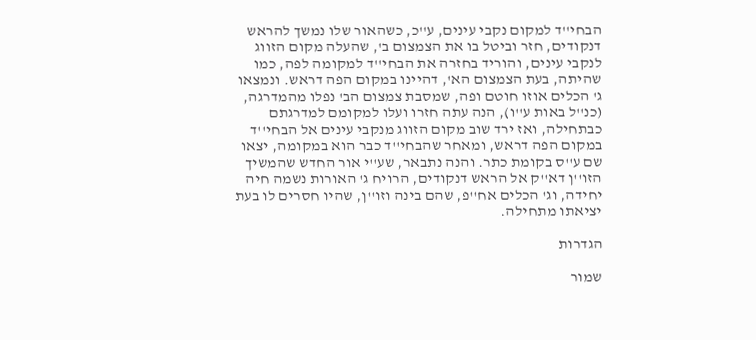הבחי''ד למקום נקבי עינים, ע''כ, כשהאור שלו נמשך להראש דנקודים, חזר וביטל בו את הצמצום ב', שהעלה מקום הזווג לנקבי עינים, והוריד בחזרה את הבחי''ד למקומה לפה, כמו שהיתה, בעת הצמצום הא', דהיינו במקום הפה דראש. ונמצאו ג' הכלים אוזו חוטם ופה, שמסבת צמצום הב' נפלו מהמדרגה, (כנ''ל באות ע''ו), הנה עתה חזרו ועלו למקומם למדרגתם כבתחילה, ואז ירד שוב מקום הזווג מנקבי עינים אל הבחי''ד במקום הפה דראש, ומאחר שהבחי''ד כבר הוא במקומה, יצאו שם ע''ס בקומת כתר. והנה נתבאר, שע''י אור החדש שהמשיך הזו''ן דא''ק אל הראש דנקודים, הרויח ג' האורות נשמה חיה יחידה, וג' הכלים אח''פ, שהם בינה וזו''ן, שהיו חסרים לו בעת יציאתו מתחילה.

הגדרות

שמור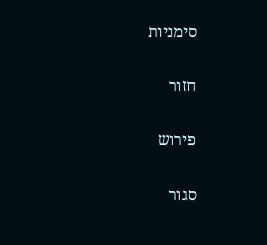סימניות

חזור

פירוש

סגור